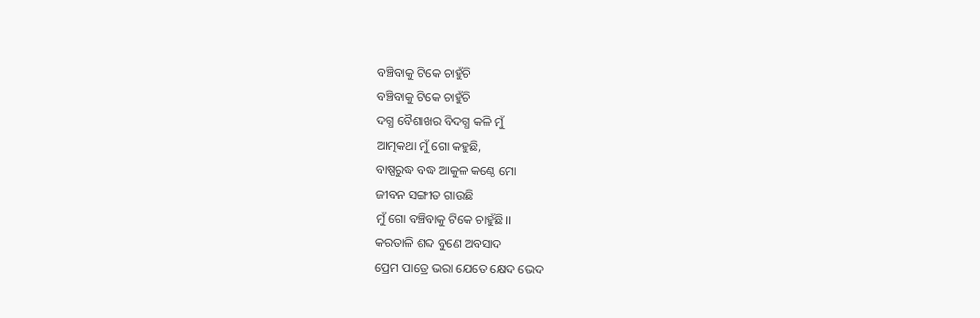ବଞ୍ଚିବାକୁ ଟିକେ ଚାହୁଁଚି
ବଞ୍ଚିବାକୁ ଟିକେ ଚାହୁଁଚି
ଦଗ୍ଧ ବୈଶାଖର ବିଦଗ୍ଧ କଳି ମୁଁ
ଆତ୍ମକଥା ମୁଁ ଗୋ କହୁଛି,
ବାଷ୍ପରୁଦ୍ଧ ବଦ୍ଧ ଆକୁଳ କଣ୍ଠେ ମୋ
ଜୀବନ ସଙ୍ଗୀତ ଗାଉଛି
ମୁଁ ଗୋ ବଞ୍ଚିବାକୁ ଟିକେ ଚାହୁଁଛି।।
କରତାଳି ଶବ୍ଦ ବୁଣେ ଅବସାଦ
ପ୍ରେମ ପାତ୍ରେ ଭରା ଯେତେ କ୍ଷେଦ ଭେଦ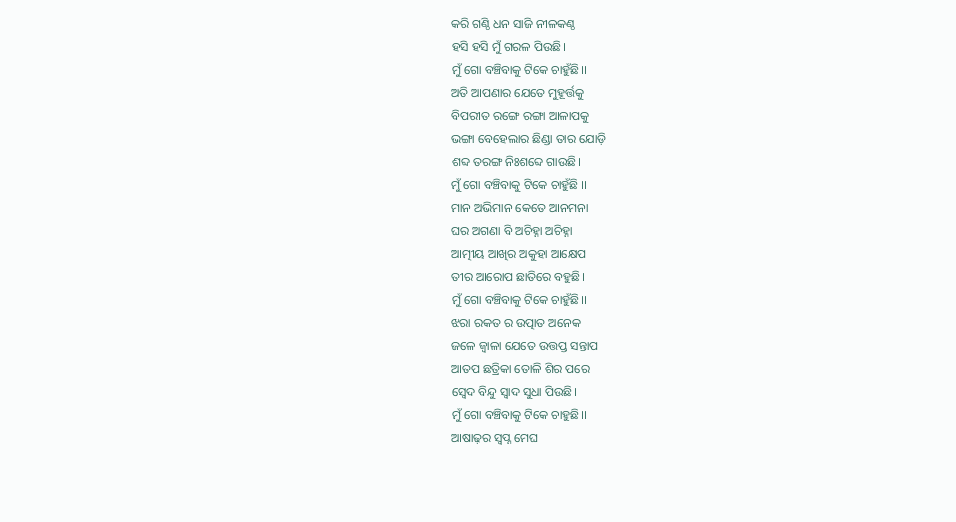କରି ଗଣ୍ଠି ଧନ ସାଜି ନୀଳକଣ୍ଠ
ହସି ହସି ମୁଁ ଗରଳ ପିଉଛି।
ମୁଁ ଗୋ ବଞ୍ଚିବାକୁ ଟିକେ ଚାହୁଁଛି।।
ଅତି ଆପଣାର ଯେତେ ମୁହୂର୍ତ୍ତକୁ
ବିପରୀତ ରଙ୍ଗେ ରଙ୍ଗା ଆଳାପକୁ
ଭଙ୍ଗା ବେହେଲାର ଛିଣ୍ଡା ତାର ଯୋଡ଼ି
ଶବ୍ଦ ତରଙ୍ଗ ନିଃଶବ୍ଦେ ଗାଉଛି।
ମୁଁ ଗୋ ବଞ୍ଚିବାକୁ ଟିକେ ଚାହୁଁଛି ।।
ମାନ ଅଭିମାନ କେତେ ଆନମନା
ଘର ଅଗଣା ବି ଅଚିହ୍ନା ଅଚିହ୍ନା
ଆତ୍ମୀୟ ଆଖିର ଅକୁହା ଆକ୍ଷେପ
ତୀର ଆରୋପ ଛାତିରେ ବହୁଛି।
ମୁଁ ଗୋ ବଞ୍ଚିବାକୁ ଟିକେ ଚାହୁଁଛି।।
ଝରା ରକତ ର ଉତ୍ପାତ ଅନେକ
ଜଳେ ଜ୍ଵାଳା ଯେତେ ଉତ୍ତପ୍ତ ସନ୍ତାପ
ଆତପ ଛତ୍ରିକା ତୋଳି ଶିର ପରେ
ସ୍ଵେଦ ବିନ୍ଦୁ ସ୍ଵାଦ ସୁଧା ପିଉଛି।
ମୁଁ ଗୋ ବଞ୍ଚିବାକୁ ଟିକେ ଚାହୁଛି।।
ଆଷାଢ଼ର ସ୍ବପ୍ନ ମେଘ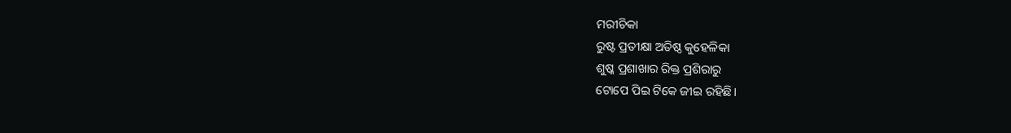ମରୀଚିକା
ରୁଷ୍ଟ ପ୍ରତୀକ୍ଷା ଅତିଷ୍ଠ କୁହେଳିକା
ଶୁଷ୍କ ପ୍ରଶାଖାର ରିକ୍ତ ପ୍ରଶିରାରୁ
ଟୋପେ ପିଇ ଟିକେ ଜୀଇ ରହିଛି।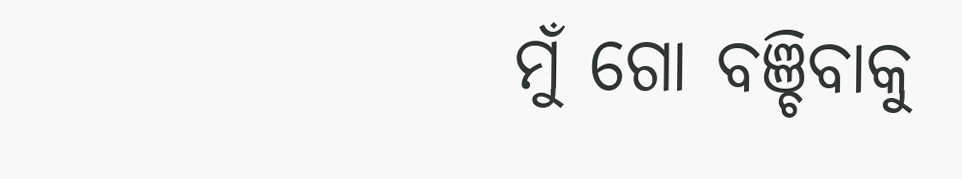ମୁଁ ଗୋ ବଞ୍ଚିବାକୁ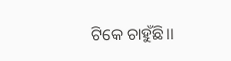ଟିକେ ଚାହୁଁଛି।।